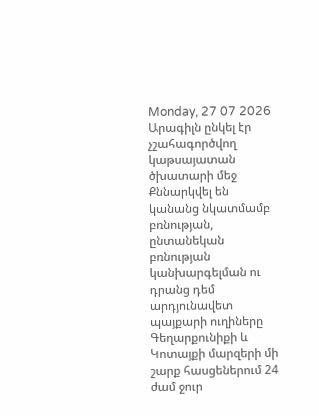Monday, 27 07 2026
Արագիլն ընկել էր չշահագործվող կաթսայատան ծխատարի մեջ
Քննարկվել են կանանց նկատմամբ բռնության, ընտանեկան բռնության կանխարգելման ու դրանց դեմ արդյունավետ պայքարի ուղիները
Գեղարքունիքի և Կոտայքի մարզերի մի շարք հասցեներում 24 ժամ ջուր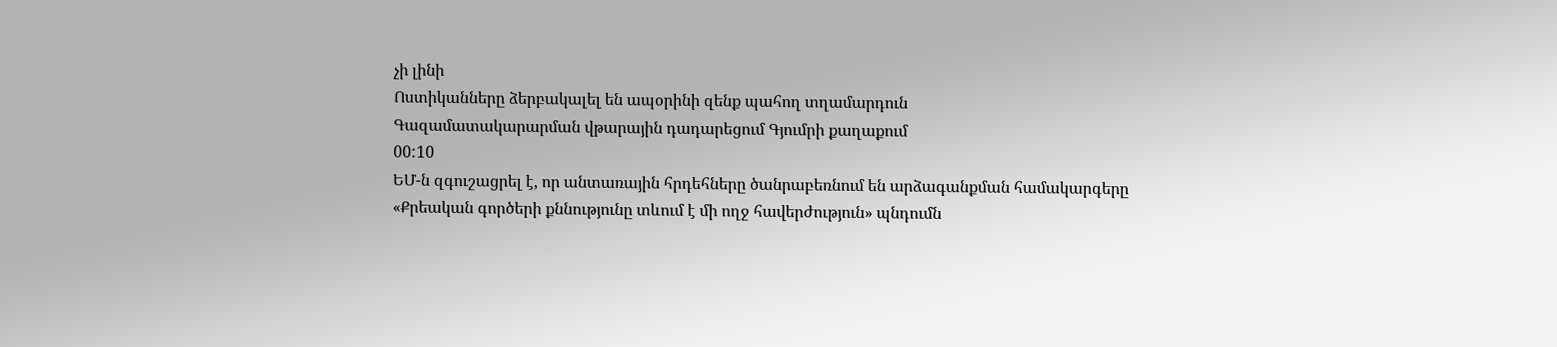չի լինի
Ոստիկանները ձերբակալել են ապօրինի զենք պահող տղամարդուն
Գազամատակարարման վթարային դադարեցում Գյումրի քաղաքում
00:10
ԵՄ-ն զգուշացրել է, որ անտառային հրդեհները ծանրաբեռնում են արձագանքման համակարգերը
«Քրեական գործերի քննությունը տևում է մի ողջ հավերժություն» պնդումն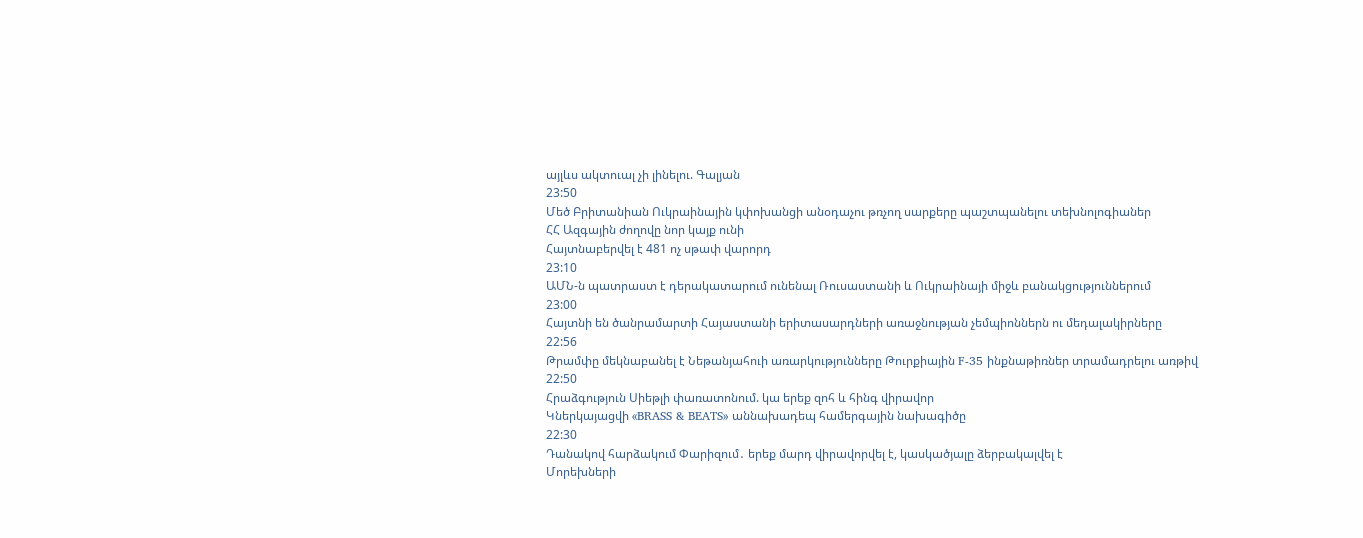այլևս ակտուալ չի լինելու. Գալյան
23:50
Մեծ Բրիտանիան Ուկրաինային կփոխանցի անօդաչու թռչող սարքերը պաշտպանելու տեխնոլոգիաներ
ՀՀ Ազգային ժողովը նոր կայք ունի
Հայտնաբերվել է 481 ոչ սթափ վարորդ
23:10
ԱՄՆ-ն պատրաստ է դերակատարում ունենալ Ռուսաստանի և Ուկրաինայի միջև բանակցություններում
23:00
Հայտնի են ծանրամարտի Հայաստանի երիտասարդների առաջնության չեմպիոններն ու մեդալակիրները
22:56
Թրամփը մեկնաբանել է Նեթանյահուի առարկությունները Թուրքիային F-35 ինքնաթիռներ տրամադրելու առթիվ
22:50
Հրաձգություն Սիեթլի փառատոնում. կա երեք զոհ և հինգ վիրավոր
Կներկայացվի «BRASS & BEATS» աննախադեպ համերգային նախագիծը
22:30
Դանակով հարձակում Փարիզում․ երեք մարդ վիրավորվել է, կասկածյալը ձերբակալվել է
Մորեխների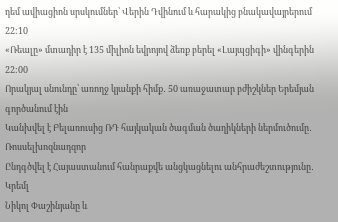դեմ ավիացիոն սրսկումներ՝ Վերին Դվինում և հարակից բնակավայրերում
22:10
«Ռեալը» մտադիր է 135 միլիոն եվրոյով ձեռք բերել «Լայպցիգի» վինգերին
22:00
Որակյալ սնունդը՝ առողջ կյանքի հիմք․ 50 առաջատար բժիշկներ Երեմյան գործանում էին
Կանխվել է Բելառուսից ՌԴ հայկական ծագման ծաղիկների ներմուծումը․ Ռոսսելխոզնադզոր
Ընդգծվել է Հայաստանում հանրաքվե անցկացնելու անհրաժեշտությունը․ Կրեմլ
Նիկոլ Փաշինյանը և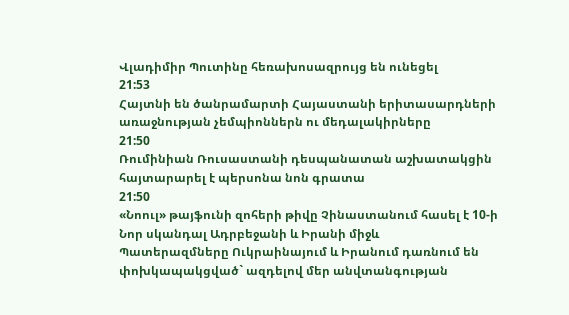Վլադիմիր Պուտինը հեռախոսազրույց են ունեցել
21:53
Հայտնի են ծանրամարտի Հայաստանի երիտասարդների առաջնության չեմպիոններն ու մեդալակիրները
21:50
Ռումինիան Ռուսաստանի դեսպանատան աշխատակցին հայտարարել է պերսոնա նոն գրատա
21:50
«Նոուլ» թայֆունի զոհերի թիվը Չինաստանում հասել է 10-ի
Նոր սկանդալ Ադրբեջանի և Իրանի միջև
Պատերազմները Ուկրաինայում և Իրանում դառնում են փոխկապակցված` ազդելով մեր անվտանգության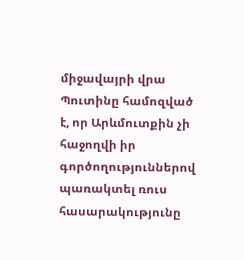միջավայրի վրա
Պուտինը համոզված է, որ Արևմուտքին չի հաջողվի իր գործողություններով պառակտել ռուս հասարակությունը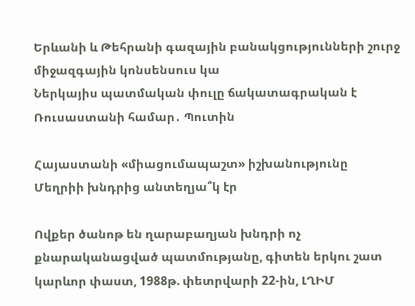Երևանի և Թեհրանի գազային բանակցությունների շուրջ միջազգային կոնսենսուս կա
Ներկայիս պատմական փուլը ճակատագրական է Ռուսաստանի համար․ Պուտին

Հայաստանի «միացումապաշտ» իշխանությունը Մեղրիի խնդրից անտեղյա՞կ էր

Ովքեր ծանոթ են ղարաբաղյան խնդրի ոչ քնարականացված պատմությանը, գիտեն երկու շատ կարևոր փաստ, 1988թ. փետրվարի 22-ին, ԼՂԻՄ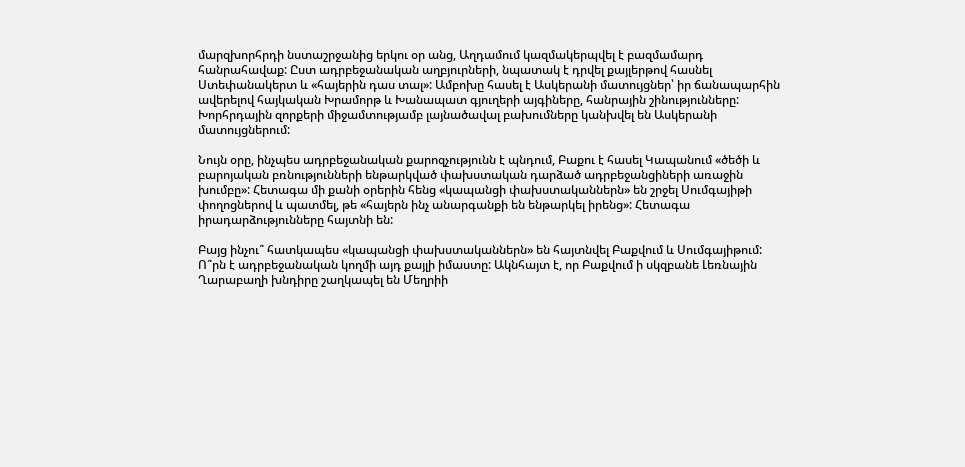մարզխորհրդի նստաշրջանից երկու օր անց, Աղդամում կազմակերպվել է բազմամարդ հանրահավաք: Ըստ ադրբեջանական աղբյուրների, նպատակ է դրվել քայլերթով հասնել Ստեփանակերտ և «հայերին դաս տալ»: Ամբոխը հասել է Ասկերանի մատույցներ՝ իր ճանապարհին ավերելով հայկական Խրամորթ և Խանապատ գյուղերի այգիները, հանրային շինությունները: Խորհրդային զորքերի միջամտությամբ լայնածավալ բախումները կանխվել են Ասկերանի մատույցներում:

Նույն օրը, ինչպես ադրբեջանական քարոզչությունն է պնդում, Բաքու է հասել Կապանում «ծեծի և բարոյական բռնությունների ենթարկված փախստական դարձած ադրբեջանցիների առաջին խումբը»: Հետագա մի քանի օրերին հենց «կապանցի փախստականներն» են շրջել Սումգայիթի փողոցներով և պատմել, թե «հայերն ինչ անարգանքի են ենթարկել իրենց»: Հետագա իրադարձությունները հայտնի են:

Բայց ինչու՞ հատկապես «կապանցի փախստականներն» են հայտնվել Բաքվում և Սումգայիթում: Ո՞րն է ադրբեջանական կողմի այդ քայլի իմաստը: Ակնհայտ է, որ Բաքվում ի սկզբանե Լեռնային Ղարաբաղի խնդիրը շաղկապել են Մեղրիի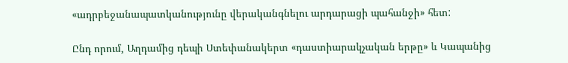«ադրբեջանապատկանությունը վերականգնելու արդարացի պահանջի» հետ:

Ընդ որում, Աղդամից դեպի Ստեփանակերտ «դաստիարակչական երթը» և Կապանից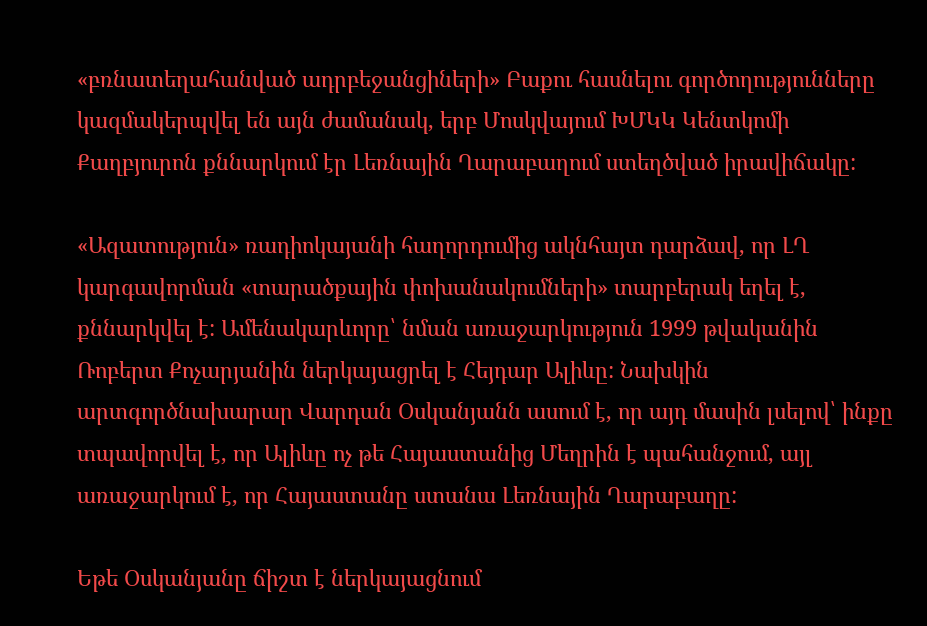«բռնատեղահանված ադրբեջանցիների» Բաքու հասնելու գործողությունները կազմակերպվել են այն ժամանակ, երբ Մոսկվայում ԽՄԿԿ Կենտկոմի Քաղբյուրոն քննարկում էր Լեռնային Ղարաբաղում ստեղծված իրավիճակը:

«Ազատություն» ռադիոկայանի հաղորդումից ակնհայտ դարձավ, որ ԼՂ կարգավորման «տարածքային փոխանակումների» տարբերակ եղել է, քննարկվել է: Ամենակարևորը՝ նման առաջարկություն 1999 թվականին Ռոբերտ Քոչարյանին ներկայացրել է Հեյդար Ալիևը: Նախկին արտգործնախարար Վարդան Օսկանյանն ասում է, որ այդ մասին լսելով՝ ինքը տպավորվել է, որ Ալիևը ոչ թե Հայաստանից Մեղրին է պահանջում, այլ առաջարկում է, որ Հայաստանը ստանա Լեռնային Ղարաբաղը:

Եթե Օսկանյանը ճիշտ է ներկայացնում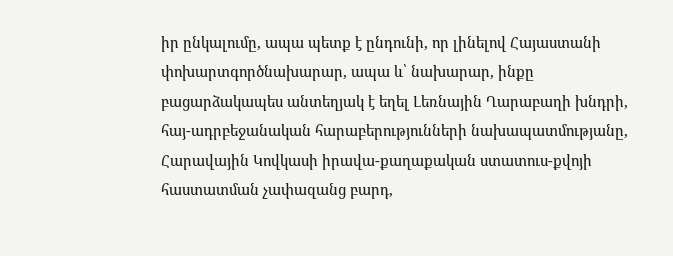իր ընկալումը, ապա պետք է ընդունի, որ լինելով Հայաստանի փոխարտգործնախարար, ապա և՝ նախարար, ինքը բացարձակապես անտեղյակ է եղել Լեռնային Ղարաբաղի խնդրի, հայ-ադրբեջանական հարաբերությունների նախապատմությանը, Հարավային Կովկասի իրավա-քաղաքական ստատուս-քվոյի հաստատման չափազանց բարդ,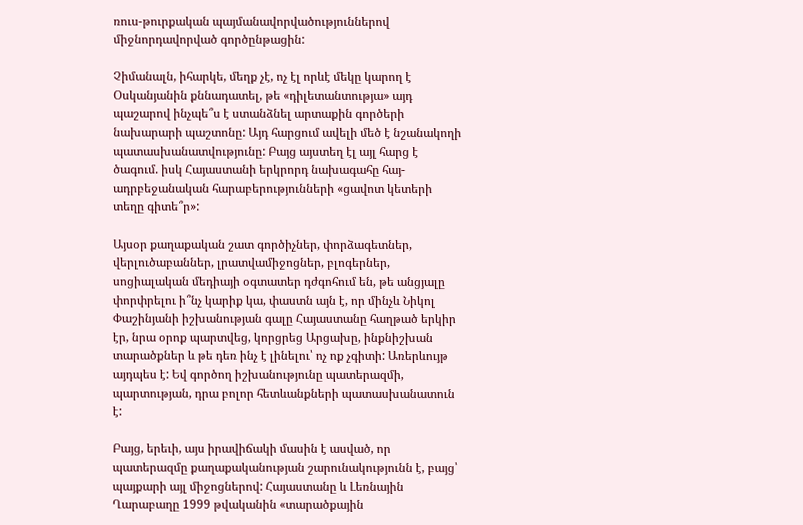ռուս-թուրքական պայմանավորվածություններով միջնորդավորված գործընթացին:

Չիմանալն, իհարկե, մեղք չէ, ոչ էլ որևէ մեկը կարող է Օսկանյանին քննադատել, թե «դիլետանտությա» այդ պաշարով ինչպե՞ս է ստանձնել արտաքին գործերի նախարարի պաշտոնը: Այդ հարցում ավելի մեծ է նշանակողի պատասխանատվությունը: Բայց այստեղ էլ այլ հարց է ծագում. իսկ Հայաստանի երկրորդ նախագահը հայ-ադրբեջանական հարաբերությունների «ցավոտ կետերի տեղը գիտե՞ր»:

Այսօր քաղաքական շատ գործիչներ, փորձագետներ, վերլուծաբաններ, լրատվամիջոցներ, բլոգերներ, սոցիալական մեդիայի օգտատեր դժգոհում են, թե անցյալը փորփրելու ի՞նչ կարիք կա, փաստն այն է, որ մինչև Նիկոլ Փաշինյանի իշխանության գալը Հայաստանը հաղթած երկիր էր, նրա օրոք պարտվեց, կորցրեց Արցախը, ինքնիշխան տարածքներ և թե դեռ ինչ է լինելու՝ ոչ ոք չգիտի: Առերևույթ այդպես է: Եվ գործող իշխանությունը պատերազմի, պարտության, դրա բոլոր հետևանքների պատասխանատուն է:

Բայց, երեւի, այս իրավիճակի մասին է ասված, որ պատերազմը քաղաքականության շարունակությունն է, բայց՝ պայքարի այլ միջոցներով: Հայաստանը և Լեռնային Ղարաբաղը 1999 թվականին «տարածքային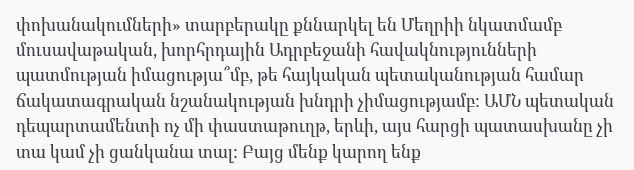փոխանակումների» տարբերակը քննարկել են Մեղրիի նկատմամբ մուսավաթական, խորհրդային Ադրբեջանի հավակնությունների պատմության իմացությա՞մբ, թե հայկական պետականության համար ճակատագրական նշանակության խնդրի չիմացությամբ: ԱՄՆ պետական դեպարտամենտի ոչ մի փաստաթուղթ, երևի, այս հարցի պատասխանը չի տա կամ չի ցանկանա տալ: Բայց մենք կարող ենք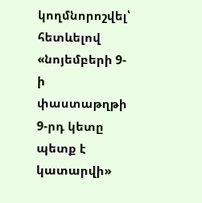կողմնորոշվել՝ հետևելով «նոյեմբերի 9- ի փաստաթղթի 9-րդ կետը պետք է կատարվի»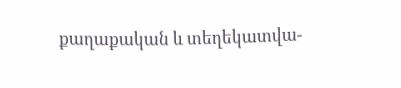քաղաքական և տեղեկատվա-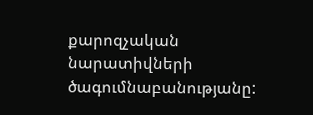քարոզչական նարատիվների ծագումնաբանությանը: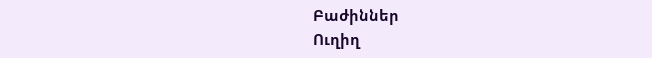Բաժիններ
Ուղիղ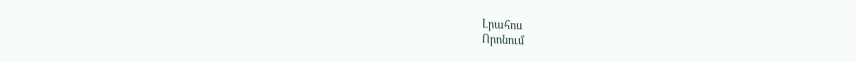Լրահոս
Որոնում